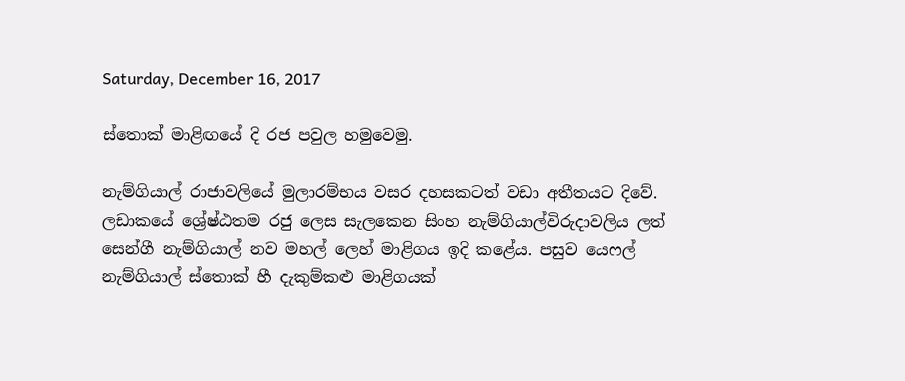Saturday, December 16, 2017

ස්තොක් මාළිඟයේ දි රජ පවුල හමුවෙමු.

නැම්ගියාල් රාජාවලියේ මුලාරම්භය වසර දහසකටත් වඩා අතීතයට දිවේ. ලඩාකයේ ශ්‍රේෂ්ඨතම රජු ලෙස සැලකෙන සිංහ නැම්ගියාල්විරුදාවලිය ලත් සෙන්ගී නැම්ගියාල් නව මහල් ලෙහ් මාළිගය ඉදි කළේය. පසුව යෙෆල් නැම්ගියාල් ස්තොක් හී දැකුම්කළු මාළිගයක්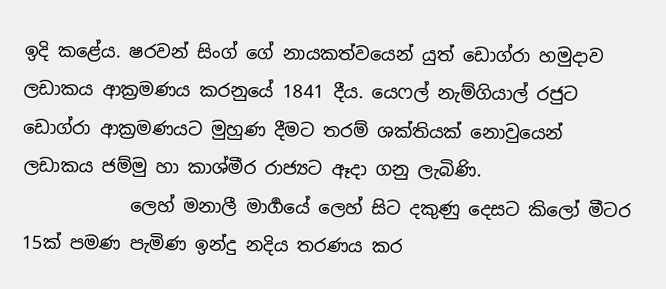ඉදි කළේය. ෂරවන් සිංග් ගේ නායකත්වයෙන් යුත් ඩොග්රා හමුදාව ලඩාකය ආක්‍රමණය කරනුයේ 1841 දීය. යෙෆල් නැම්ගියාල් රජුට ඩොග්රා ආක්‍රමණයට මුහුණ දීමට තරම් ශක්තියක් නොවුයෙන් ලඩාකය ජම්මු හා කාශ්මීර රාජ්‍යට ඈදා ගනු ලැබිණි.
            ලෙහ් මනාලී මාර්‍ගයේ ලෙහ් සිට දකුණු දෙසට කිලෝ මීටර 15ක් පමණ පැමිණ ඉන්දු නදිය තරණය කර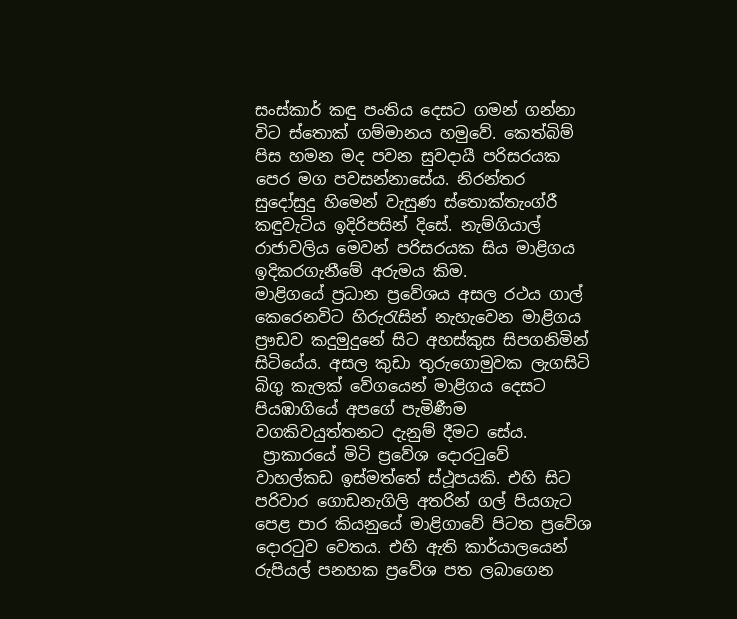සංස්කාර් කඳු පංතිය දෙසට ගමන් ගන්නා විට ස්තොක් ගම්මානය හමුවේ. කෙත්බිම් පිස හමන මද පවන සුවදායී පරිසරයක පෙර මග පවසන්නාසේය. නිරන්තර සුදෝසුදු හිමෙන් වැසුණ ස්තොක්තැංග්රී කඳුවැටිය ඉදිරිපසින් දිසේ. නැම්ගියාල් රාජාවලිය මෙවන් පරිසරයක සිය මාළිගය ඉදිකරගැනීමේ අරුමය කිම.
මාළිගයේ ප්‍රධාන ප්‍රවේශය අසල රථය ගාල් කෙරෙනවිට හිරුරැසින් නැහැවෙන මාළිගය ප්‍රෟඩව කදුමුදුනේ සිට අහස්කුස සිපගනිමින් සිටියේය. අසල කුඩා තුරුගොමුවක ලැගසිටි බිගු කැලක් වේගයෙන් මාළිගය දෙසට පියඹාගියේ අපගේ පැමිණීම වගකිවයුත්තනට දැනුම් දීමට සේය.
 ප්‍රාකාරයේ මිටි ප්‍රවේශ දොරටුවේ වාහල්කඩ ඉස්මත්තේ ස්ථූපයකි. එහි සිට පරිවාර ගොඩනැගිලි අතරින් ගල් පියගැට පෙළ පාර කියනුයේ මාළිගාවේ පිටත ප්‍රවේශ දොරටුව වෙතය. එහි ඇති කාර්යාලයෙන් රුපියල් පනහක ප්‍රවේශ පත ලබාගෙන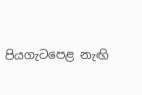පියගැටපෙළ නැඟි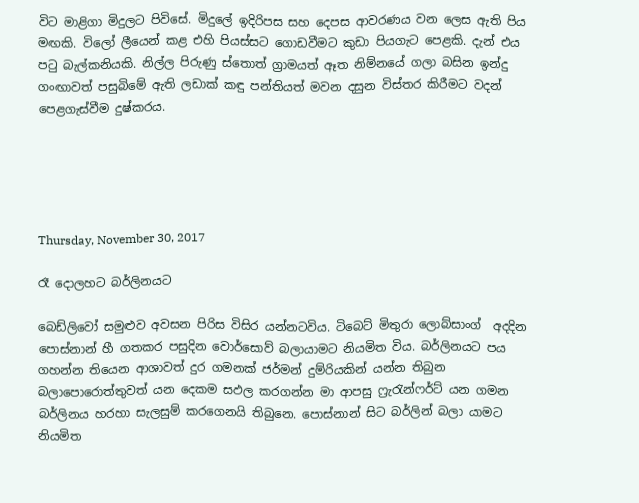විට මාළිගා මිදුලට පිවිසේ. මිදුලේ ඉදිරිපස සහ දෙපස ආවරණය වන ලෙස ඇති පිය මඟකි. විලෝ ලීයෙන් කළ එහි පියස්සට ගොඩවීමට කුඩා පියගැට පෙළකි. දැන් එය පටු බැල්කනියකි. නිල්ල පිරුණු ස්තොත් ග්‍රාමයත් ඈත නිම්නයේ ගලා බසින ඉන්දු ගංඟාවත් පසුබිමේ ඇති ලඩාක් කඳු පන්තියත් මවන දසුන විස්තර කිරීමට වදන් පෙළගැස්වීම දුෂ්කරය.





Thursday, November 30, 2017

රෑ දොලහට බර්ලිනයට

බෙඩ්ලිවෝ සමුළුව අවසන පිරිස විසිර යන්නටවිය. ටිබෙට් මිතුරා ලොබ්සාංග්  අදදින පොස්නාන් හී ගතකර පසුදින වොර්සොව් බලායාමට නියමිත විය. බර්ලිනයට පය ගහන්න තියෙන ආශාවත් දුර ගමනක් ජර්මන් දුම්රියකින් යන්න තිබුන බලාපොරොත්තුවත් යන දෙකම සඵල කරගන්න මා ආපසු ෆ්‍රැරැන්ෆර්ට් යන ගමන බර්ලිනය හරහා සැලසුම් කරගෙනයි තිබුනෙ. පොස්නාන් සිට බර්ලින් බලා යාමට නියමිත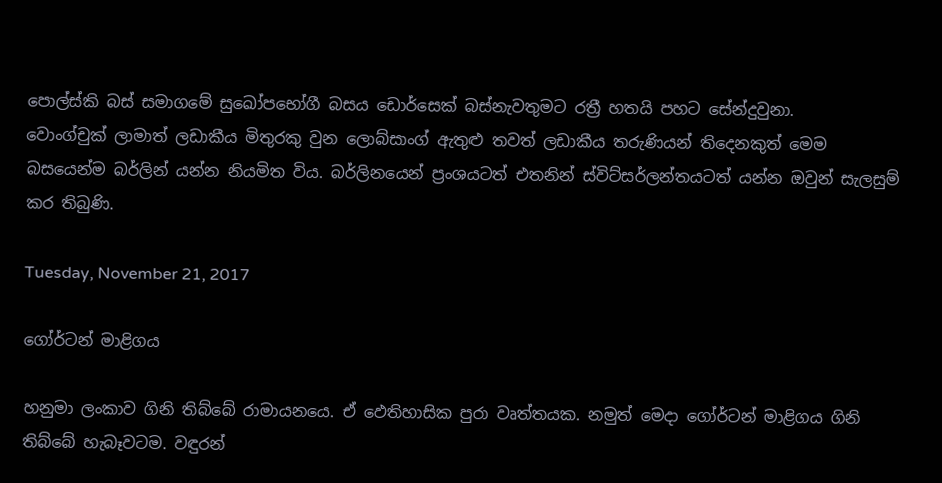පොල්ස්කි බස් සමාගමේ සුඛෝපභෝගී බසය ඩොර්සෙක් බස්නැවතුමට රත්‍රී හතයි පහට සේන්දුවුනා.
වොංග්චුක් ලාමාත් ලඩාකීය මිතුරකු වුන ලොබ්සාංග් ඇතුළු තවත් ලඩාකීය තරුණියන් තිදෙනකුත් මෙම බසයෙන්ම බර්ලින් යන්න නියමිත විය. බර්ලිනයෙන් ප්‍රංශයටත් එතනින් ස්විට්සර්ලන්තයටත් යන්න ඔවුන් සැලසුම් කර තිබුණි.

Tuesday, November 21, 2017

ගෝර්ටන් මාළිගය

හනුමා ලංකාව ගිනි තිබ්බේ රාමායනයෙ. ඒ ඵෙතිහාසික පුරා වෘත්තයක. නමුත් මෙදා ගෝර්ටන් මාළිගය ගිනි තිබ්බේ හැබෑවටම. වඳුරන්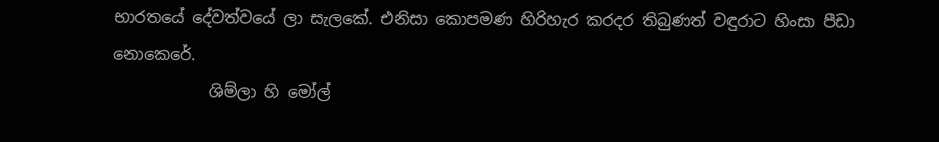භාරතයේ දේවත්වයේ ලා සැලකේ. එනිසා කොපමණ හිරිහැර කරදර තිබුණත් වඳුරාට හිංසා පීඩා නොකෙරේ.
            ශිම්ලා හි මෝල්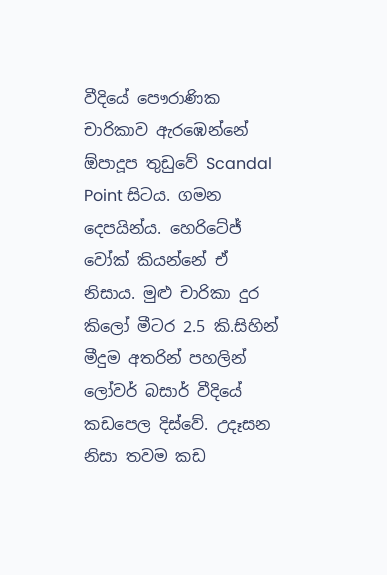වීදියේ පෞරාණික චාරිකාව ඇරඹෙන්නේ ඕපාදූප තුඩුවේ Scandal Point සිටය. ගමන දෙපයින්ය. හෙරිටේජ් වෝක් කියන්නේ ඒ නිසාය. මුළු චාරිකා දුර කිලෝ මීටර 2.5 කි.සිහින් මීදුම අතරින් පහලින් ලෝවර් බසාර් වීදියේ කඩපෙල දිස්වේ. උදෑසන නිසා තවම කඩ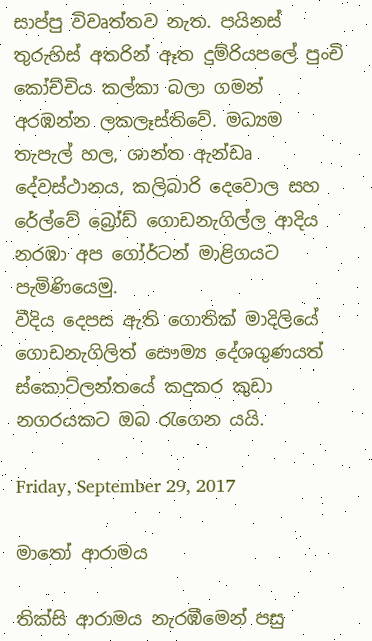සාප්පු විවෘත්තව නැත. පයිනස් තුරුහිස් අතරින් ඈත දුම්රියපලේ පුංචි කෝච්චිය කල්කා බලා ගමන් අරඹන්න ලකලෑස්තිවේ. මධ්‍යම තැපැල් හල, ශාන්ත ඇන්ඩෘ දේවස්ථානය, කලිබාරි දෙවොල සහ රේල්වේ ‍බ්‍රෝඩ් ගොඩනැගිල්ල ආදිය නරඹා අප ගෝර්ටන් මාළිගයට පැමිණියෙමු.
වීදිය දෙපස ඇති ගොතික් මාදිලියේ ගොඩනැගිලිත් සෞම්‍ය දේශගුණයත් ස්කොට්ලන්තයේ කදුකර කුඩා නගරයකට ඔබ රැගෙන යයි.

Friday, September 29, 2017

මාතෝ ආරාමය

තික්සි ආරාමය නැරඹීමෙන් පසු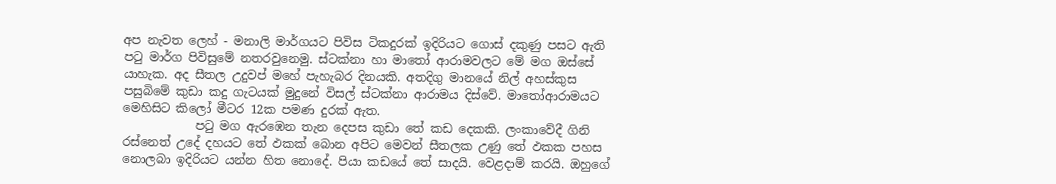අප නැවත ලෙහ් - මනාලි මාර්ගයට පිවිස ටිකදුරක් ඉදිරියට ගොස් දකුණු පසට ඇති පටු මාර්ග පිවිසුමේ නතරවුනෙමු. ස්ටක්නා හා මාතෝ ආරාමවලට මේ මග ඔස්සේ යාහැක. අද සීතල උදුවප් මහේ පැහැබර දිනයකි. අතදිගු මානයේ නිල් අහස්කුස පසුබිමේ කුඩා කදු ගැටයක් මුදුනේ විසල් ස්ටක්නා ආරාමය දිස්වේ. මාතෝආරාමයට මෙහිසිට කිලෝ මීටර ‍12ක පමණ දුරක් ඇත.
            පටු මග ඇරඹෙන තැන දෙපස කුඩා තේ කඩ දෙකකි. ලංකාවේදී ගිනි රස්නෙත් උදේ දහයට තේ ඵකක් බොන අපිට මෙවන් සීතලක උණු තේ ඵකක පහස නොලබා ඉදිරියට යන්න හිත නොදේ. පියා කඩයේ තේ සාදයි. වෙළදාම් කරයි. ඔහුගේ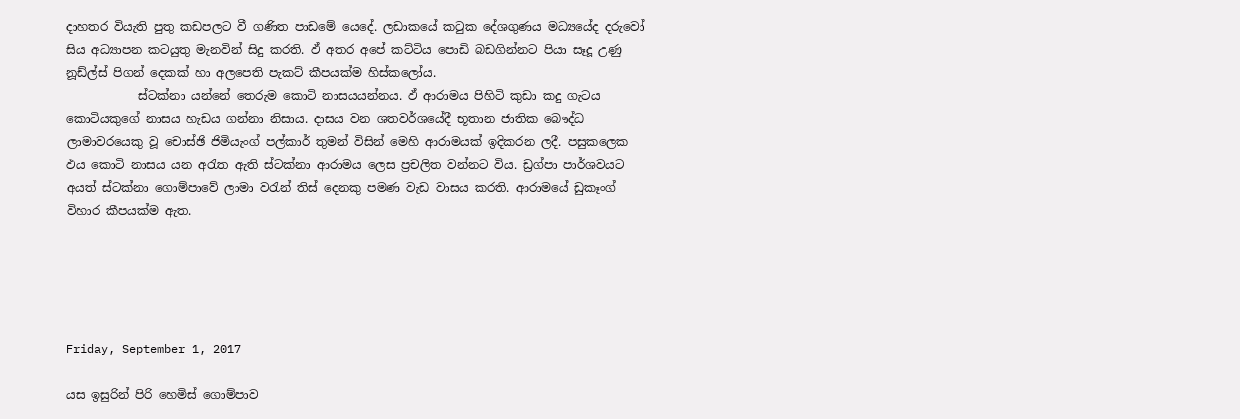දාහතර වියැති පුතු කඩපලට වී ගණිත පාඩමේ යෙදේ. ලඩාකයේ කටුක දේශගුණය මධ්‍යයේද දරුවෝ සිය අධ්‍යාපන කටයුතු මැනවින් සිදු කරති. ඵ් අතර අපේ කට්ටිය පොඩි බඩගින්නට පියා සෑදූ උණු නූඩ්ල්ස් පිගන් දෙකක් හා අලපෙති පැකට් කීපයක්ම හිස්කලෝය.
            ස්ටක්නා යන්නේ තෙරුම කොටි නාසයයන්නය. ඵ් ආරාමය පිහිටි කුඩා කදු ගැටය කොටියකුගේ නාසය හැඩය ගන්නා නිසාය. දාසය වන ශතවර්ශයේදී භූතාන ජාතික බෞද්ධ ලාමාවරයෙකු වූ චොස්ඡි ජිමියැංග් පල්කාර් තුමන් විසින් මෙහි ආරාමයක් ඉදිකරන ලදී. පසුකලෙක ඵය කොටි නාසය යන අරැත ඇති ස්ටක්නා ආරාමය ලෙස ප්‍රචලිත වන්නට විය. ඩ්‍රග්පා පාර්ශවයට අයත් ස්ටක්නා ගොම්පාවේ ලාමා වරැන් තිස් දෙනකු පමණ වැඩ වාසය කරති. ආරාමයේ ඩුකෑංග් විහාර කීපයක්ම ඇත.





Friday, September 1, 2017

යස ඉසුරින් පිරි හෙමිස් ගොම්පාව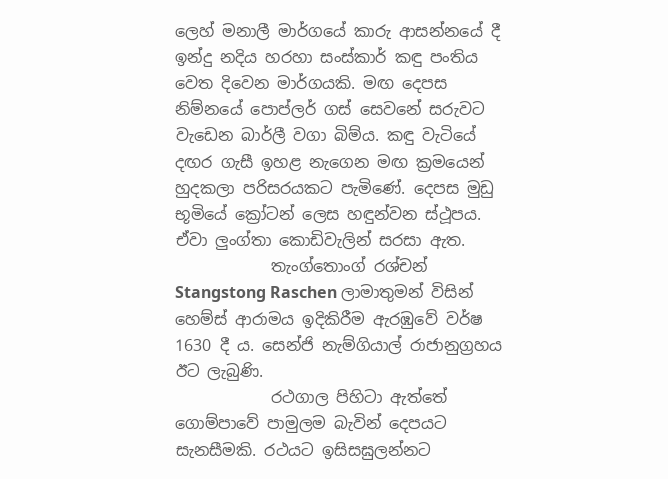ලෙහ් මනාලී මාර්ගයේ කාරු ආසන්නයේ දී ඉන්දු නදිය හරහා සංස්කාර් කඳු පංතිය වෙත දිවෙන මාර්ගයකි. මඟ දෙපස නිම්නයේ පොප්ලර් ගස් සෙවනේ සරුවට වැඩෙන බාර්ලී වගා බිම්ය. කඳු වැටියේ දඟර ගැසී ඉහළ නැගෙන මඟ ක්‍රමයෙන් හුදකලා පරිසරයකට පැමිණේ. දෙපස මුඩු භූමියේ ක්‍රෝටන් ලෙස හඳුන්වන ස්ථූපය. ඒවා ලුංග්තා කොඩිවැලින් සරසා ඇත.
            තැංග්තොංග් රශ්චන් Stangstong Raschen ලාමාතුමන් විසින් හෙම්ස් ආරාමය ඉදිකිරීම ඇරඹුවේ වර්ෂ 1630 දී ය. සෙන්ජි නැම්ගියාල් රාජානුග්‍රහය ඊට ලැබුණි.
            රථගාල පිහිටා ඇත්තේ ගොම්පාවේ පාමුලම බැවින් දෙපයට සැනසීමකි. රථයට ඉසිසඝුලන්නට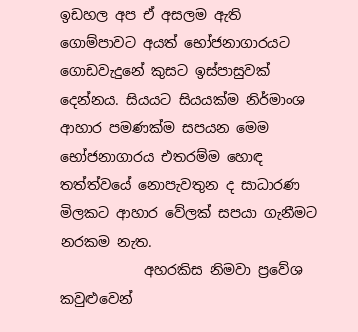ඉඩහල අප ඒ අසලම ඇති ගොම්පාවට අයත් භෝජනාගාරයට ගොඩවැදුනේ කුසට ඉස්පාසුවක් දෙන්නය. සියයට සියයක්ම නිර්මාංශ ආහාර පමණක්ම සපයන මෙම භෝජනාගාරය එතරම්ම හොඳ තත්ත්වයේ නොපැවතුන ද සාධාරණ මිලකට ආහාර වේලක් සපයා ගැනීමට නරකම නැත.
            අහරකිස නිමවා ප්‍රවේශ කවුළුවෙන්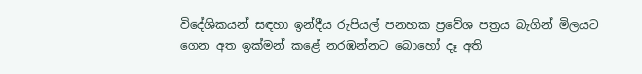විදේශිකයන් සඳහා ඉන්දීය රුපියල් පනහක ප්‍රවේශ පත්‍රය බැගින් මිලයට ගෙන අත ඉක්මන් කළේ නරඹන්නට බොහෝ දෑ අති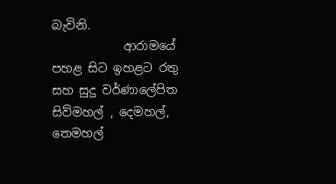බැවිනි.
            ආරාමයේ පහළ සිට ඉහළට රතු සහ සුදු වර්ණාලේපිත සිව්මහල් , දෙමහල්, තෙමහල්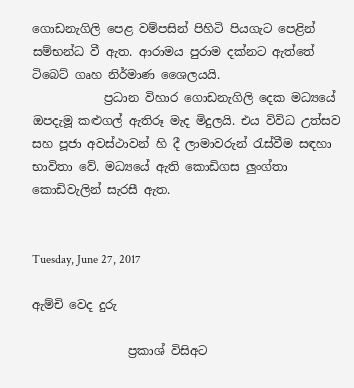ගොඩනැගිලි පෙළ වම්පසින් පිහිටි පියගැට පෙළින් සම්භන්ධ වී ඇත. ආරාමය පුරාම දක්නට ඇත්තේ ටිබෙට් ගෘහ නිර්මාණ ශෛලයයි.
            ප්‍රධාන විහාර ගොඩනැගිලි දෙක මධ්‍යයේ ඔපදැමූ කළුගල් ඇතිරූ මැද මිදුලයි. එය විවිධ උත්සව සහ පූජා අවස්ථාවන් හි දී ලාමාවරුන් රැස්වීම සඳහා භාවිතා වේ. මධ්‍යයේ ඇති කොඩිගස ලුංග්තා කොඩිවැලින් සැරසී ඇත.


Tuesday, June 27, 2017

ඇම්චි වෙද දුරු

                ප්‍රකාශ් විසිඅට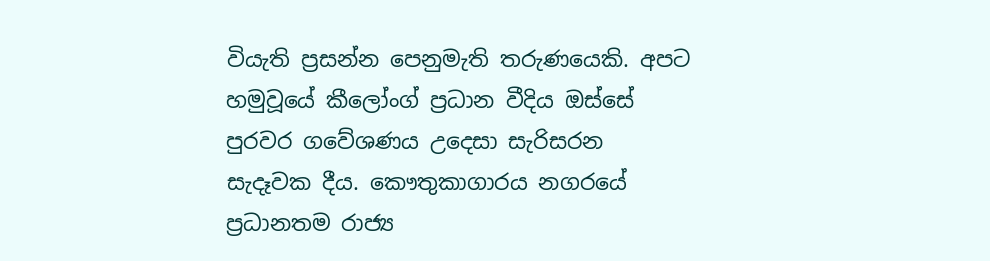වියැති ප්‍රසන්න පෙනුමැති තරුණයෙකි. අපට හමුවූයේ කීලෝංග් ප්‍රධාන වීදිය ඔස්සේ පුරවර ගවේශණය උදෙසා සැරිසරන සැදෑවක දීය. කෞතුකාගාරය නගරයේ ප්‍රධානතම රාජ්‍ය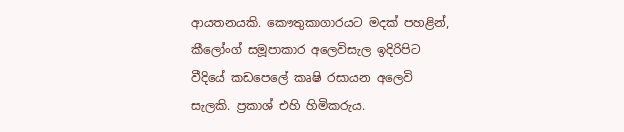ආයතනයකි. කෞතුකාගාරයට මදක් පහළින්, කීලෝංග් සමූපාකාර අලෙවිසැල ඉදිරිපිට වීදියේ කඩපෙලේ කෘෂි රසායන අලෙවි සැලකි. ප්‍රකාශ් එහි හිමිකරුය.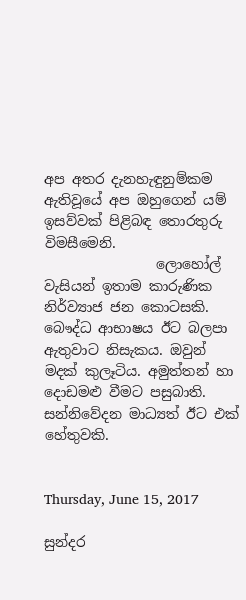අප අතර දැනහැඳුනුම්කම ඇතිවූයේ අප ඔහුගෙන් යම් ඉසව්වක් පිළිබඳ තොරතුරු විමසීමෙනි.
                ලොහෝල් වැසියන් ඉතාම කාරුණික නිර්ව්‍යාජ ජන කොටසකි. බෞද්ධ ආභාෂය ඊට බලපා ඇතුවාට නිසැකය. ඔවුන් මදක් කුලෑටිය. අමුත්තන් හා දොඩමළු වීමට පසුබාති. සන්නිවේදන මාධ්‍යත් ඊට එක් හේතුවකි.


Thursday, June 15, 2017

සුන්දර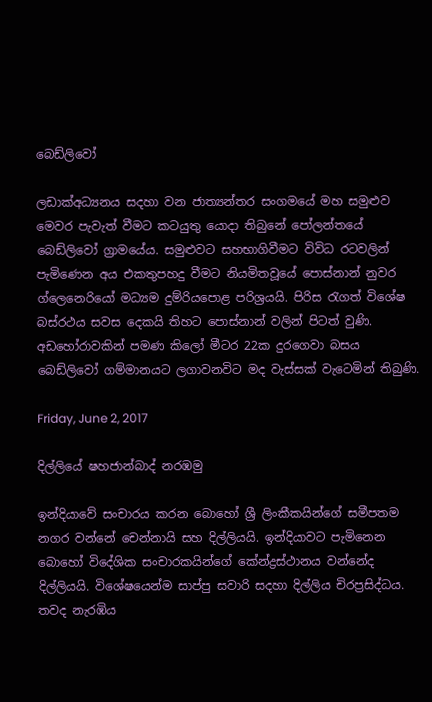බෙඩ්ලිවෝ

ලඩාක්අධ්‍යනය සදහා වන ජාත්‍යන්තර සංගමයේ මහ සමුළුව මෙවර පැවැත් වීමට කටයුතු යොදා තිබුනේ පෝලන්තයේ බෙඩ්ලිවෝ ග්‍රාමයේය. සමුළුවට සහභාගිවීමට විවිධ රටවලින් පැමිණෙන අය එකතුපහදු වීමට නියමිතවූයේ පොස්නාන් නුවර ග්ලෙනෙරියෝ මධ්‍යම දුම්රියපොළ පරිශ්‍රයයි. පිරිස රැගත් විශේෂ බස්රථය සවස දෙකයි තිහට පොස්නාන් වලින් පිටත් වුණි. අඩහෝරාවකින් පමණ කිලෝ මීටර 22ක දුරගෙවා බසය බෙඩ්ලිවෝ ගම්මානයට ලගාවනවිට මද වැස්සක් වැටෙමින් තිබුණි.

Friday, June 2, 2017

දිල්ලියේ ෂහජාන්බාද් නරඹමු

ඉන්දියාවේ සංචාරය කරන බොහෝ ශ්‍රී ලිංකීකයින්ගේ සමීපතම නගර වන්නේ චෙන්නායි සහ දිල්ලියයි. ඉන්දියාවට පැමිනෙන බොහෝ විදේශික සංචාරකයින්ගේ කේන්ද්‍රස්ථානය වන්නේද දිල්ලියයි. විශේෂයෙන්ම සාප්පු සවාරි සදහා දිල්ලිය චිරප්‍රසිද්ධය. තවද නැරඹිය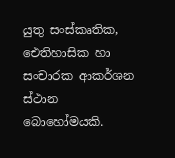යුතු සංස්කෘතික, ඓතිහාසික හා සංචාරක ආකර්ශන ස්ථාන බොහෝමයකි.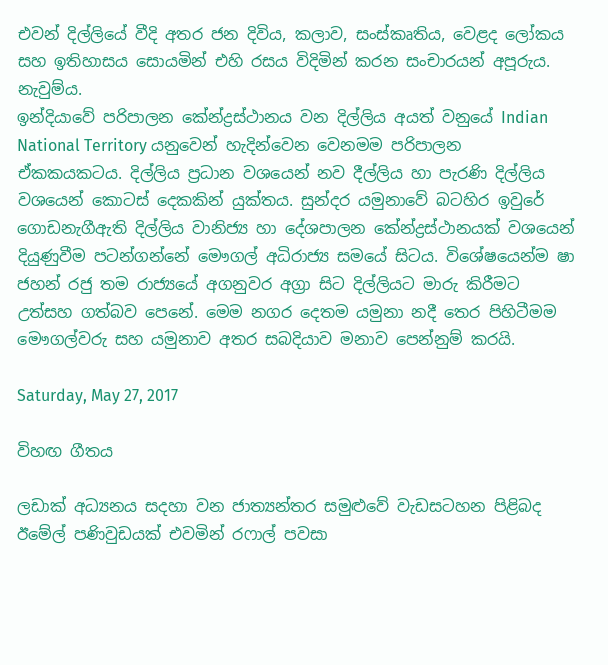එවන් දිල්ලියේ වීදි අතර ජන දිවිය, කලාව, සංස්කෘතිය, වෙළද ලෝකය සහ ඉතිහාසය සොයමින් එහි රසය විදිමින් කරන සංචාරයන් අපූරුය. නැවුම්ය.
ඉන්දියාවේ පරිපාලන කේන්ද්‍රස්ථානය වන දිල්ලිය අයත් වනුයේ Indian National Territory යනුවෙන් හැදින්වෙන වෙනමම පරිපාලන ඒකකයකටය. දිල්ලිය ප්‍රධාන වශයෙන් නව දීල්ලිය හා පැරණි දිල්ලිය වශයෙන් කොටස් දෙකකින් යුක්තය. සුන්දර යමුනාවේ බටහිර ඉවුරේ ගොඩනැගීඇති දිල්ලිය වානිජ්‍ය හා දේශපාලන කේන්ද්‍රස්ථානයක් වශයෙන් දියුණුවීම පටන්ගන්නේ මෞගල් අධිරාජ්‍ය සමයේ සිටය. විශේෂයෙන්ම ෂා ජහන් රජු තම රාජ්‍යයේ අගනුවර අග්‍රා සිට දිල්ලියට මාරු කිරීමට උත්සහ ගත්බව පෙනේ. මෙම නගර දෙතම යමුනා නදී තෙර පිහිටීමම මෞගල්වරු සහ යමුනාව අතර සබදියාව මනාව පෙන්නුම් කරයි.

Saturday, May 27, 2017

විහඟ ගීතය

ලඩාක් අධ්‍යනය සදහා වන ජාත්‍යන්තර සමුළුවේ වැඩසටහන පිළිබද ඊමේල් පණිවුඩයක් එවමින් රෆාල් පවසා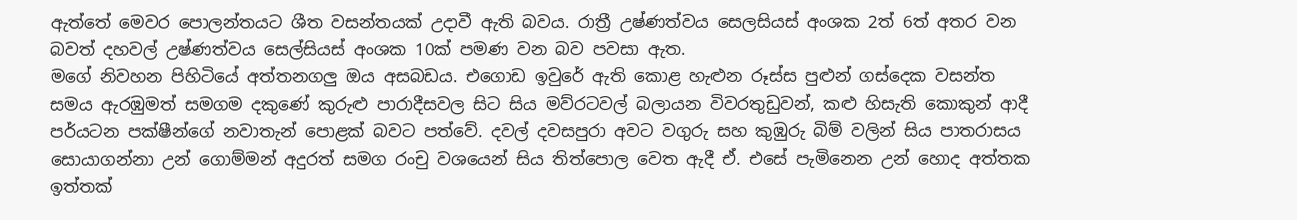ඇත්තේ මෙවර පොලන්තයට ශීත වසන්තයක් උදාවී ඇති බවය. රාත්‍රී උෂ්ණත්වය සෙලසියස් අංශක 2ත් 6ත් අතර වන බවත් දහවල් උෂ්ණත්වය සෙල්සියස් අංශක 10ක් පමණ වන බව පවසා ඇත.
මගේ නිවහන පිහිටියේ අත්තනගලු ඔය අසබඩය. එගොඩ ඉවුරේ ඇති කොළ හැළුන රූස්ස පුළුන් ගස්දෙක වසන්ත සමය ඇරඹුමත් සමගම දකුණේ කුරුළු පාරාදීසවල සිට සිය මව්රටවල් බලායන විවරතුඩුවන්, කළු හිසැති කොකුන් ආදී පර්යටන පක්ෂීන්ගේ නවාතැන් පොළක් බවට පත්වේ. දවල් දවසපුරා අවට වගුරු සහ කුඹුරු බිම් වලින් සිය පාතරාසය සොයාගන්නා උන් ගොම්මන් අදුරත් සමග රංචු වශයෙන් සිය තිත්පොල වෙත ඇදී ඒ. එසේ පැමිනෙන උන් හොද අත්තක ඉත්තක්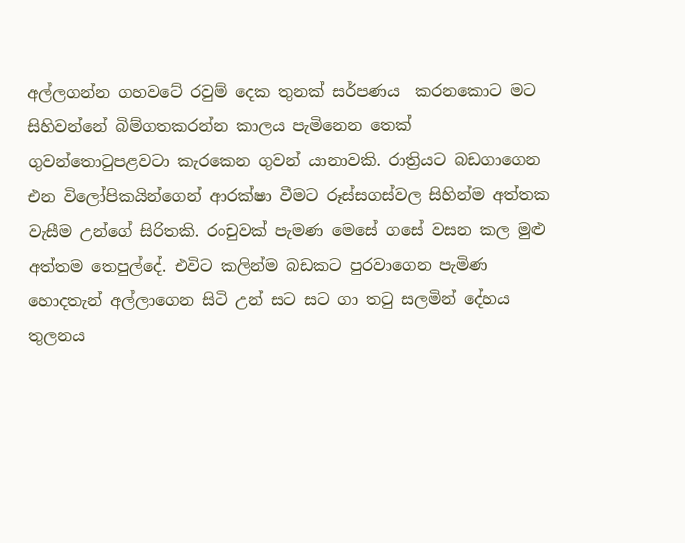අල්ලගන්න ගහවටේ රවුම් දෙක තුනක් සර්පණය  කරනකොට මට සිහිවන්නේ බිම්ගතකරන්න කාලය පැමිනෙන තෙක් ගුවන්තොටුපළවටා කැරකෙන ගුවන් යානාවකි. රාත්‍රියට බඩගාගෙන එන විලෝපිකයින්ගෙන් ආරක්ෂා වීමට රූස්සගස්වල සිහින්ම අත්තක වැසීම උන්ගේ සිරිතකි. රංචුවක් පැමණ මෙසේ ගසේ වසන කල මුළු අත්තම තෙපුල්දේ. එවිට කලින්ම බඩකට පුරවාගෙන පැමිණ හොදතැන් අල්ලාගෙන සිටි උන් සට සට ගා තටු සලමින් දේහය තුලනය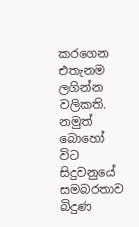කරගෙන එතැනම ලගින්න වලිකති. නමුත් බොහෝ විට සිදුවනුයේ සමබරතාව බිදුණ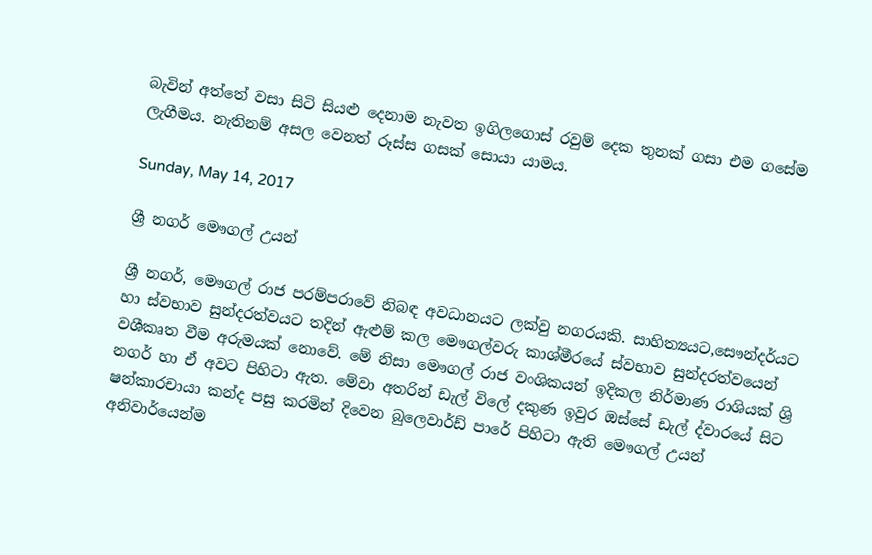බැවින් අත්තේ වසා සිටි සියළු දෙනාම නැවත ඉගිලගොස් රවුම් දෙක තුනක් ගසා එම ගසේම ලැගීමය. නැතිනම් අසල වෙනත් රූස්ස ගසක් සොයා යාමය.

Sunday, May 14, 2017

ශ්‍රී නගර් මෞගල් උයන්

ශ්‍රී නගර්, මෞගල් රාජ පරම්පරාවේ නිබඳ අවධානයට ලක්වු නගරයකි. සාහිත්‍යයට,සෞන්දර්යට හා ස්වභාව සුන්දරත්වයට තදින් ඇළුම් කල මෞගල්වරු කාශ්මීරයේ ස්වභාව සුන්දරත්වයෙන් වශීකෘත වීම අරුමයක් නොවේ. මේ නිසා මෞගල් රාජ වංශිකයන් ඉදිකල නිර්මාණ රාශියක් ශ්‍රි නගර් හා ඒ අවට පිහිටා ඇත. මේවා අතරින් ඩැල් විලේ දකුණ ඉවුර ඔස්සේ ඩැල් ද්වාරයේ සිට ෂන්කාරචායා කන්ද පසු කරමින් දිවෙන බුලෙවාර්ඩ් පාරේ පිහිටා ඇති මෞගල් උයන් අනිවාර්යෙන්ම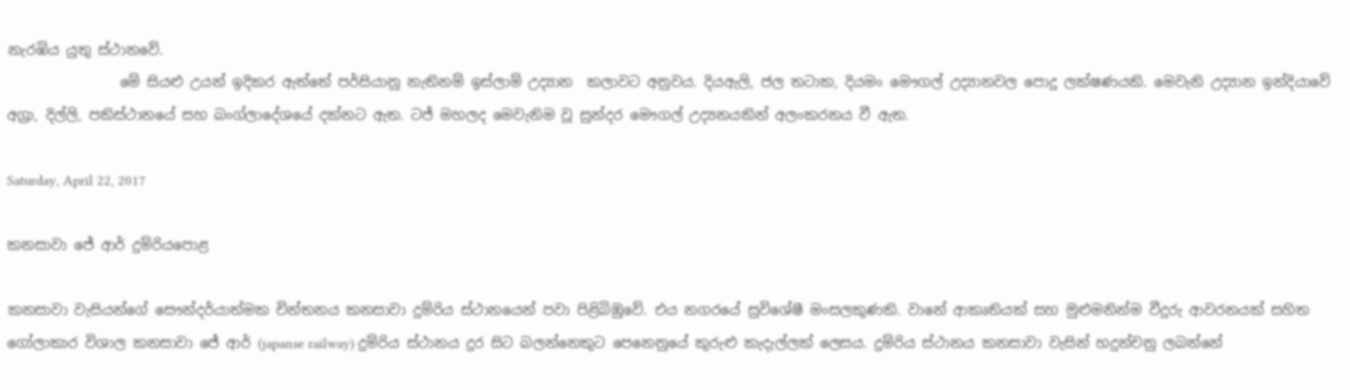නැරඹිය යුතු ස්ථානවේ.
                මේ සියළු උයන් ඉදිකර ඇත්තේ පර්සියානු නැතිනම් ඉස්ලාම් උද්‍යාන  කලාවට අනුවය. දියඇලි, ජල තටාක, දියමං මෞගල් උද්‍යානවල පොදු ලක්ෂණයකි. මෙවැනි උද්‍යාන ඉන්දියාවේ අග්‍රා, දිල්ලි, පකිස්ථානයේ සහ බංග්ලාදේශයේ දක්නට ඇත. ටජ් මහලද මෙවැනිම වූ සුන්දර මෞගල් උද්‍යනයකින් අලංකරනය වී ඇත.

Saturday, April 22, 2017

කනසාවා ජේ ආර් දුම්රියපොළ

කනසාවා වැසියන්ගේ සෞන්දර්යාත්මක චින්තනය කනසාවා දුම්රිය ස්ථානයෙන් පවා පිළිබිඹුවේ. එය නගරයේ සුවිශේෂී මංසලකුණකි. වානේ ආකෘතියක් සහ මුළුමනින්ම වීදුරු ආවරනයක් සහිත ගෝලාකාර විශාල කනසාවා ජේ ආර් (japanse railway) දුම්රිය ස්ථානය දුර සිට බලන්නෙකුට පෙනෙනුයේ කුරුළු කැදැල්ලක් ලෙසය. දුම්රිය ස්ථානය කනසාවා වැසින් හදුන්චනු ලබන්නේ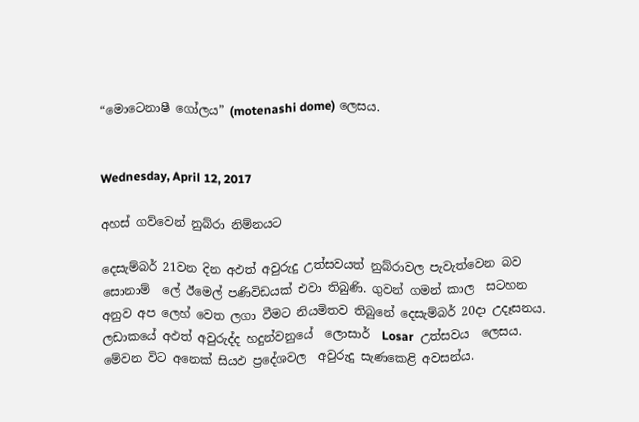“මොටෙනාෂී ගෝලය” (motenashi dome) ලෙසය.


Wednesday, April 12, 2017

අහස් ගව්වෙන් නුබ්රා නිම්නයට

දෙසැම්බර් 21වන දින අඵත් අවුරුදු උත්සවයත් නුබ්රාවල පැවැත්වෙන බව සොනාම්  ලේ ඊමෙල් පණිවිඩයක් එවා තිබුණි. ගුවන් ගමන් කාල  සටහන  අනුව අප ලෙහ් වෙත ලගා වීමට නියමිතව තිබුනේ දෙසැම්බර් 20දා උදෑසනය.
ලඩාකයේ අඵත් අවුරුද්ද හදුන්වනුයේ  ලොසාර්  Losar  උත්සවය  ලෙසය. මේවන විට අනෙක් සියඵ ප්‍රදේශවල  අවුරුදු සැණකෙළි අවසන්ය.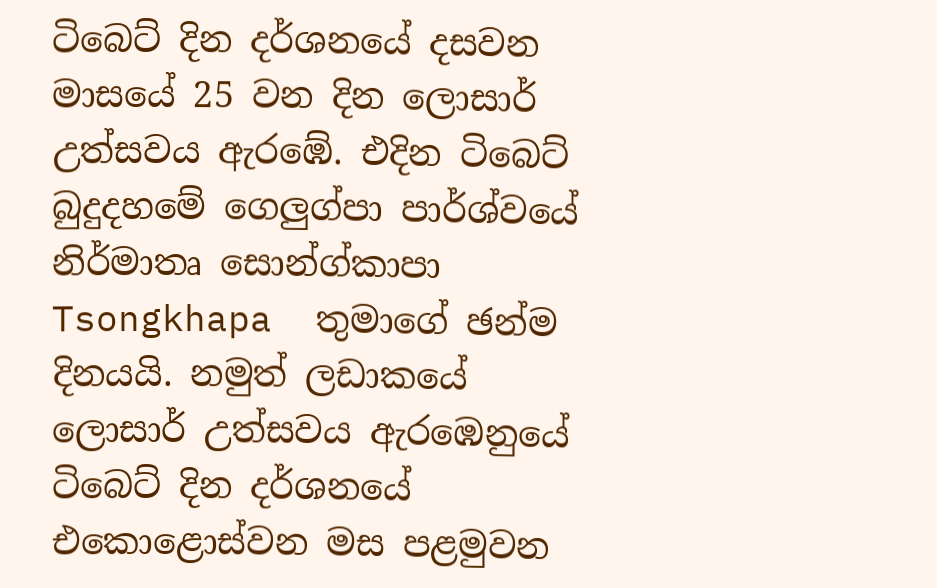ටිබෙට් දින දර්ශනයේ දසවන මාසයේ 25 වන දින ලොසාර් උත්සවය ඇරඹේ. එදින ටිබෙට් බුදුදහමේ ගෙලුග්පා පාර්ශ්වයේ නිර්මාතෘ සොන්ග්කාපා Tsongkhapa  තුමාගේ ඡන්ම දිනයයි. නමුත් ලඩාකයේ ලොසාර් උත්සවය ඇරඹෙනුයේ  ටිබෙට් දින දර්ශනයේ එකොළොස්වන මස පළමුවන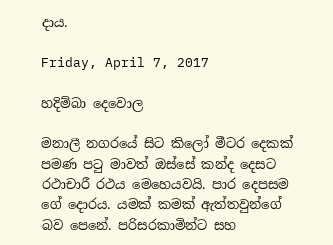දාය.

Friday, April 7, 2017

හදිම්බා දෙවොල

මනාලී නගරයේ සිට කිලෝ මීටර දෙකක් පමණ පටු මාවත් ඔස්සේ කන්ද දෙසට රථාචාරී රථය මෙහෙයවයි. පාර දෙපසම ගේ දොරය. යමක් කමක් ඇත්තවුන්ගේ බව පෙනේ. පරිසරකාමින්ට සහ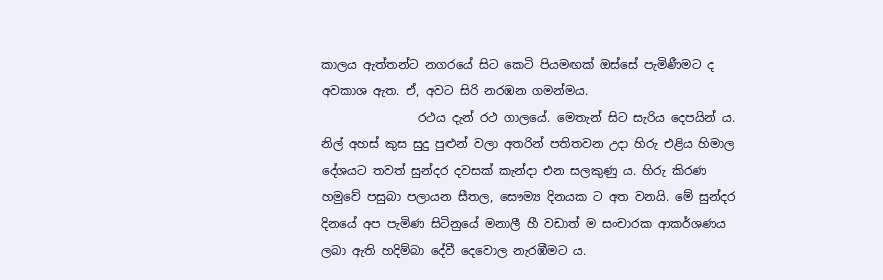කාලය ඇත්තන්ට නගරයේ සිට කෙටි පියමඟක් ඔස්සේ පැමිණීමට ද අවකාශ ඇත. ඒ, අවට සිරි නරඹන ගමන්මය.
                රථය දැන් රථ ගාලයේ. මෙතැන් සිට සැරිය දෙපයින් ය. නිල් අහස් කුස සුදු පුළුන් වලා අතරින් පතිතවන උදා හිරු එළිය හිමාල දේශයට තවත් සුන්දර දවසක් කැන්දා එන සලකුණු ය. හිරු කිරණ හමුවේ පසුබා පලායන සීතල, සෞම්‍ය දිනයක ට අත වනයි. මේ සුන්දර දිනයේ අප පැමිණ සිටිනුයේ මනාලී හී වඩාත් ම සංචාරක ආකර්ශණය ලබා ඇති හදිම්බා දේවී දෙවොල නැරඹීමට ය.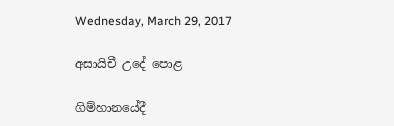Wednesday, March 29, 2017

අසායිචී උදේ පොළ

ගිම්හානයේදී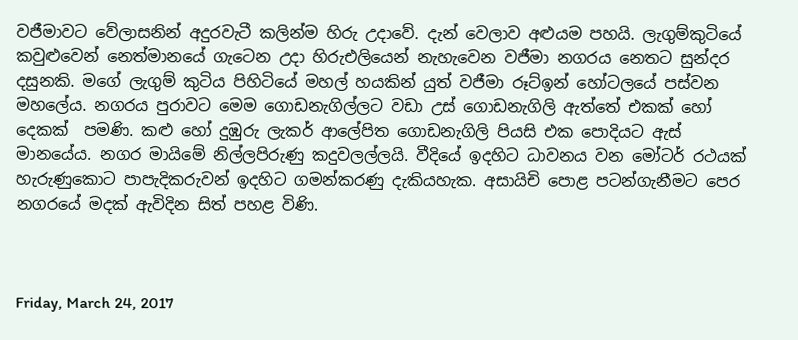වජීමාවට වේලාසනින් අදුරවැටී කලින්ම හිරු උදාවේ. දැන් වෙලාව අළුයම පහයි. ලැගුම්කුටියේ කවුළුවෙන් නෙත්මානයේ ගැටෙන උදා හිරුඑලියෙන් නැහැවෙන වජීමා නගරය නෙතට සුන්දර දසුනකි. මගේ ලැගුම් කුටිය පිහිටියේ මහල් හයකින් යුත් වජීමා රූට්ඉන් හෝටලයේ පස්වන මහලේය. නගරය පුරාවට මෙම ගොඩනැගිල්ලට වඩා උස් ගොඩනැගිලි ඇත්තේ එකක් හෝ දෙකක්  පමණි. කළු හෝ දුඹුරු ලැකර් ආලේපිත ගොඩනැගිලි පියසි එක පොදියට ඇස් මානයේය. නගර මායිමේ නිල්ලපිරුණු කදුවලල්ලයි. වීදියේ ඉදහිට ධාවනය වන මෝටර් රථයක් හැරුණුකොට පාපැදිකරුවන් ඉදහිට ගමන්කරණු දැකියහැක. අසායිචි පොළ පටන්ගැනීමට පෙර නගරයේ මදක් ඇවිදින සිත් පහළ විණි.



Friday, March 24, 2017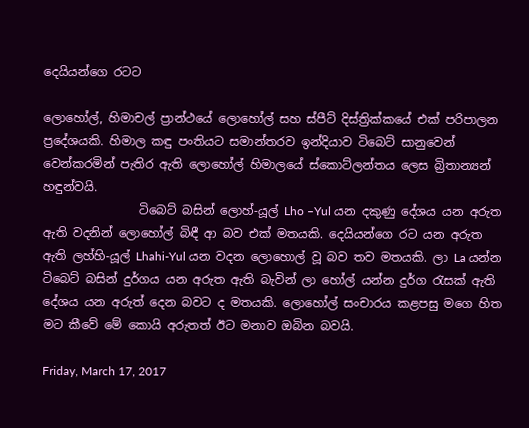දෙයියන්ගෙ රටට

ලොහෝල්, හිමාචල් ප්‍රාන්ථයේ ලොහෝල් සහ ස්පීට් දිස්ත්‍රික්කයේ එක් පරිපාලන ප්‍රදේශයකි. හිමාල කඳු පංතියට සමාන්තරව ඉන්දියාව ටිබෙට් සානුවෙන් වෙන්කරමින් පැතිර ඇති ලොහෝල් හිමාලයේ ස්කොට්ලන්තය ලෙස බ්‍රිතාන්‍යන් හඳුන්වයි.
                ටිබෙට් බසින් ලොහ්-යූල් Lho –Yul යන දකුණු දේශය යන අරුත ඇති වදනින් ලොහෝල් බිඳී ආ බව එක් මතයකි. දෙයියන්ගෙ රට යන අරුත ඇති ලහ්හි-යූල් Lhahi-Yul යන වදන ලොහොල් වූ බව තව මතයකි. ලා La යන්න ටිබෙට් බසින් දුර්ගය යන අරුත ඇති බැවින් ලා හෝල් යන්න දුර්ග රැසක් ඇති දේශය යන අරුත් දෙන බවට ද මතයකි. ලොහෝල් සංචාරය කළපසු මගෙ හිත මට කීවේ මේ කොයි අරුතත් ඊට මනාව ඔබින බවයි.

Friday, March 17, 2017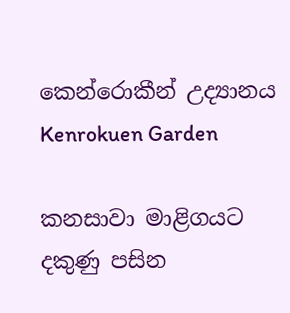කෙන්රොකීන් උද්‍යානය Kenrokuen Garden

කනසාවා මාළිගයට දකුණු පසින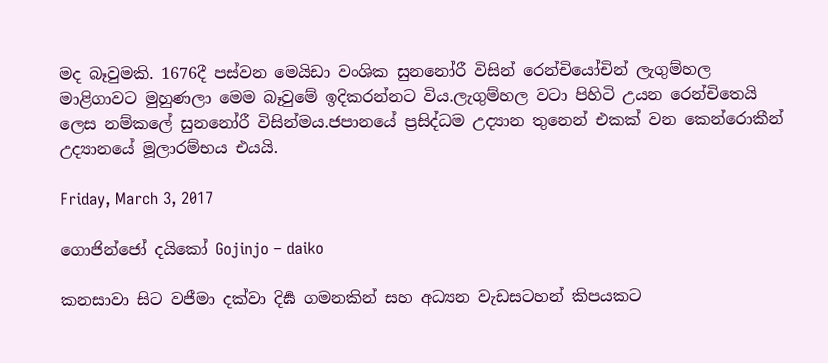මද බෑවුමකි. 1676දී පස්වන මෙයිඩා වංශික සුනනෝරී විසින් රෙන්චියෝචින් ලැගුම්හල මාළිගාවට මුහුණලා මෙම බෑවුමේ ඉදිකරන්නට විය.ලැගුම්හල වටා පිහිටි උයන රෙන්චිත‍ෙයි ලෙස නම්කලේ සුනනෝරී විසින්මය.ජපානයේ ප්‍රසිද්ධම උද්‍යාන තුනෙන් එකක් වන කෙන්රොකීන් උද්‍යානයේ මූලාරම්භය එයයි.

Friday, March 3, 2017

ගොජින්ජෝ දයිකෝ Gojinjo – daiko

කනසාවා සිට වජීමා දක්වා දිර්‍ඝ ගමනකින් සහ අධ්‍යන වැඩසටහන් කිපයකට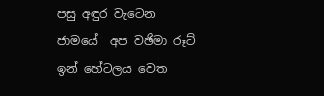පසු අඳුර වැටෙන ජාමයේ  අප වඡිමා රූට් ඉන් හේටලය වෙත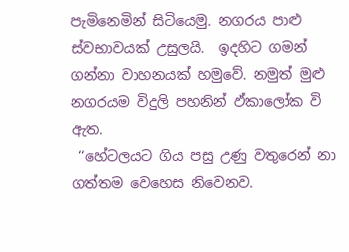පැමිනෙමින් සිටියෙමු. නගරය පාළු ස්වභාවයක් උසුලයි.  ඉදහිට ගමන් ගන්නා වාහනයක් හමුවේ. නමුත් මුළු නගරයම විදුලි පහනින් ඵ්කාලෝක වි ඇත.
 ‘‘හේටලයට ගිය පසු උණු වතුරෙන් නා ගත්තම වෙහෙස නිවෙනව.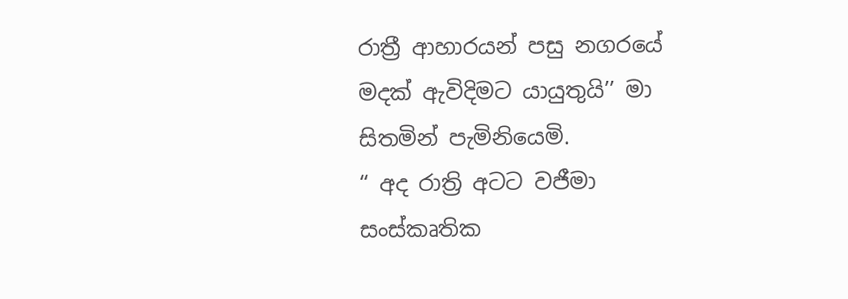රාත්‍රී ආහාරයන් පසු නගරයේ මදක් ඇවිදිමට යායුතුයි’’ මා සිතමින් පැමිනියෙමි.
“ අද රාත්‍රි අටට වජීමා සංස්කෘතික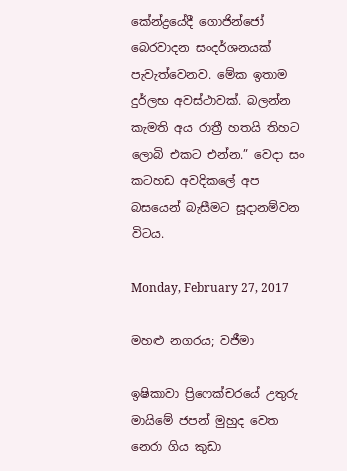කේන්ද්‍රයේදී ගොජින්ජෝ බෙරවාදන සංදර්ශනයක් පැවැත්වෙනව. මේක ඉතාම දුර්ලභ අවස්ථාවක්. බලන්න කැමති අය රාත්‍රී හතයි තිහට ලොබි එකට එන්න.” වෙදා සං කටහඩ අවදිකලේ අප බසයෙන් බැසීමට සූදානම්වන විටය.

Monday, February 27, 2017

මහළු නගරය; වජීමා

ඉෂිකාවා ප්‍රිෆෙක්චරයේ උතුරු මායිමේ ජපන් මුහුද වෙත නෙරා ගිය කුඩා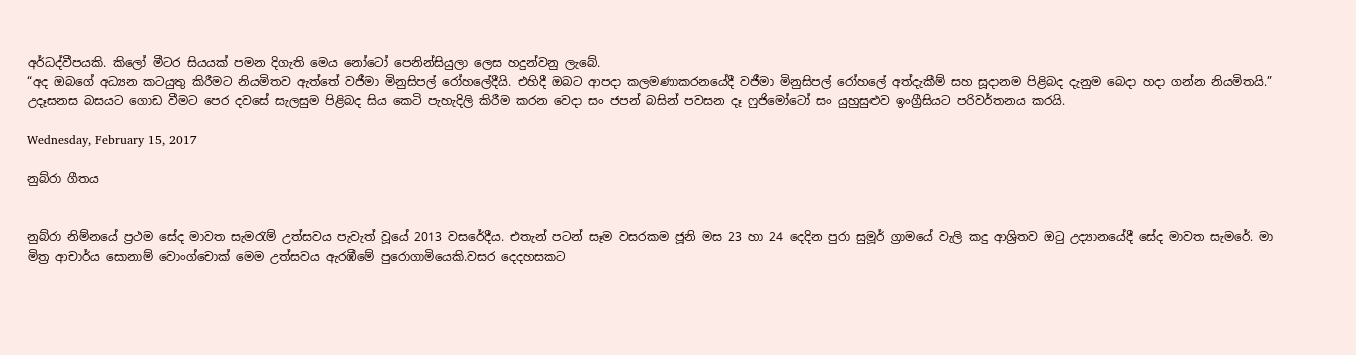අර්ධද්වීපයකි. කිලෝ මීටර සියයක් පමන දිගැති මෙය නෝටෝ පෙනින්සියුලා ලෙස හදුන්වනු ලැබේ.
“අද ඔබගේ අධ්‍යන කටයුතු කිරීමට නියමිතව ඇත්තේ වජීමා මිනුසිපල් රෝහලේදීයි. එහිදී ඔබට ආපදා කලමණාකරනයේදී වජීමා මිනුසිපල් රෝහලේ අත්දැකීම් සහ සූදානම පිළිබද දැනුම බෙදා හදා ගන්න නියමිතයි.” උදෑසනස බසයට ගොඩ වීමට පෙර දවසේ සැලසුම පිළිබද සිය කෙටි පැහැදිලි කිරීම කරන වෙදා සං ජපන් බසින් පවසන දෑ ෆුජිමෝටෝ සං යුහුසුළුව ඉංග්‍රීසියට පරිවර්තනය කරයි.

Wednesday, February 15, 2017

නුබ්රා ගීතය


නුබ්රා නිම්නයේ ප්‍රථම සේද මාවත සැමරැම් උත්සවය පැවැත් වූයේ 2013 වසරේදීය. එතැන් පටන් සෑම වසරකම ජූනි මස 23 හා 24 දෙදින පුරා සුමූර් ග්‍රාමයේ වැලි කදු ආශ්‍රිතව ඔටු උද්‍යානයේදී සේද මාවත සැමරේ. මා මිත්‍ර ආචාර්ය සොනාම් වොංග්චොක් මෙම උත්සවය ඇරඹීමේ පුරොගාමියෙකි.වසර දෙදහසකට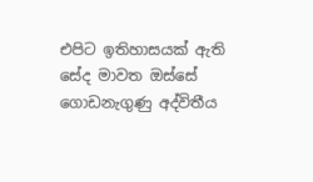එපිට ඉතිහාසයක් ඇති සේද මාවත ඔස්සේ ගොඩනැගුණු අද්විතීය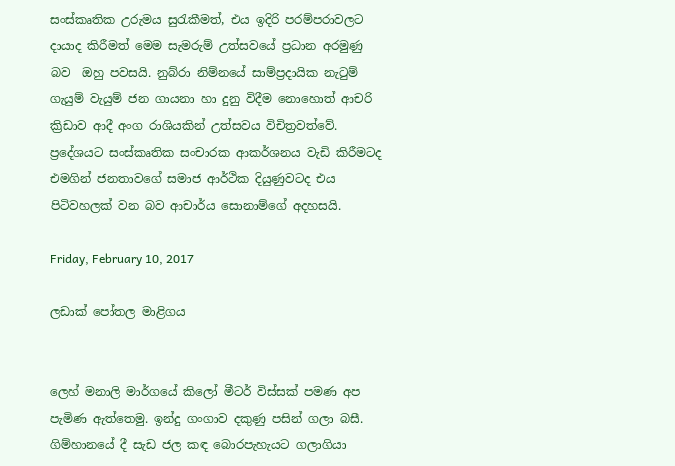සංස්කෘතික උරුමය සුරැකීමත්, එය ඉදිරි පරම්පරාවලට දායාද කිරීමත් මෙම සැමරුම් උත්සවයේ ප්‍රධාන අරමුණු බව  ඔහු පවසයි. නුබ්රා නිම්නයේ සාම්ප්‍රදායික නැටුම් ගැයුම් වැයුම් ජන ගායනා හා දුනු විදීම නොහොත් ආචරි ක්‍රිඩාව ආදී අංග රාශියකින් උත්සවය විචිත්‍රවත්වේ. ප්‍රදේශයට සංස්කෘතික සංචාරක ආකර්ශනය වැඩි කිරීමටද එමගින් ජනතාවගේ සමාජ ආර්ථික දියුණුවටද එය පිටිවහලක් වන බව ආචාර්ය සොනාම්ගේ අදහසයි.

Friday, February 10, 2017

ලඩාක් පෝතල මාළිගය


ලෙහ් මනාලි මාර්ගයේ කිලෝ මීටර් විස්සක් පමණ අප පැමිණ ඇත්තෙමු. ඉන්දු ගංගාව දකුණු පසින් ගලා බසී. ගිම්හානයේ දී සැඩ ජල කඳ බොරපැහැයට ගලාගියා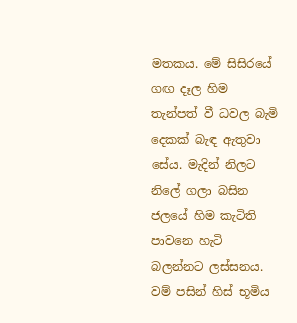මතකය. මේ සිසිරයේ ගඟ දෑල හිම තැන්පත් වී ධවල බැමි දෙකක් බැඳ ඇතුවා සේය. මැදින් නිලට නිලේ ගලා බසින ජලයේ හිම කැටිති පාවනෙ හැටි බලන්නට ලස්සනය. වම් පසින් හිස් භූමිය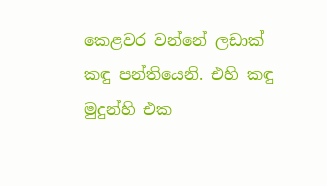කෙළවර වන්නේ ලඩාක් කඳු පන්තියෙනි. එහි කඳු මුදුන්හි එක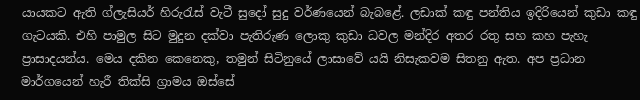යායකට ඇති ග්ලැසියර් හිරුරැස් වැටී සුදෝ සුදු වර්ණයෙන් බැබළේ. ලඩාක් කඳු පන්තිය ඉදිරියෙන් කුඩා කඳු ගැටයකි. එහි පාමුල සිට මුදුන දක්වා පැතිරුණ ලොකු කුඩා ධවල මන්දිර අතර රතු සහ කහ පැහැ ප්‍රාසාදයන්ය. මෙය දකින කෙනෙකු, තමුන් සිටිනුයේ ලාසාවේ යයි නිසැකවම සිතනු ඇත. අප ප්‍රධාන මාර්ගයෙන් හැරී තික්සි ග්‍රාමය ඔස්සේ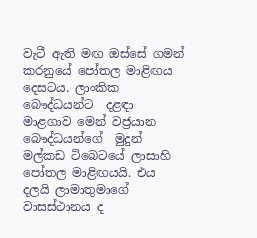වැටී ඇති මඟ ඔස්සේ ගමන් කරනුයේ පෝතල මාළිඟය දෙසටය. ලාංකික බෞද්ධයන්ට  දළඳා මාළගාව මෙන් වජ්‍රයාන බෞද්ධයන්ගේ  මුදුන් මල්කඩ ටිබෙටයේ ලාසාහි පෝතල මාළිඟයයි. එය දලයි ලාමාතුමාගේ වාසස්ථානය ද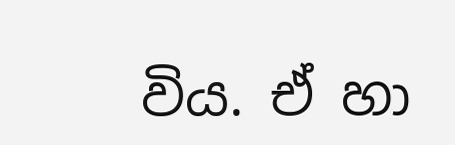විය. ඒ හා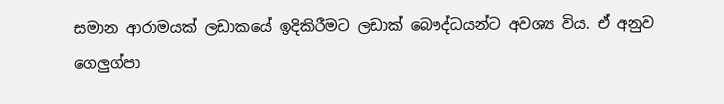සමාන ආරාමයක් ලඩාකයේ ඉදිකිරීමට ලඩාක් බෞද්ධයන්ට අවශ්‍ය විය. ඒ අනුව ගෙලුග්පා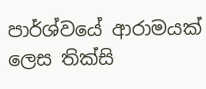පාර්ශ්වයේ ආරාමයක් ලෙස තික්සි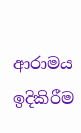ආරාමය ඉදිකිරීම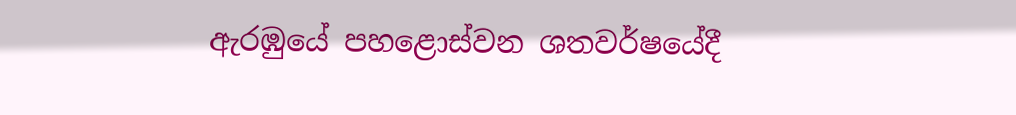ඇරඹුයේ පහළොස්වන ශතවර්ෂයේදී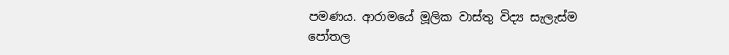පමණය. ආරාමයේ මූලික වාස්තු විද්‍ය සැලැස්ම පෝතල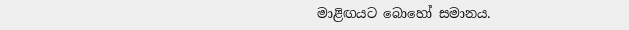මාළිඟයට බොහෝ සමානය.